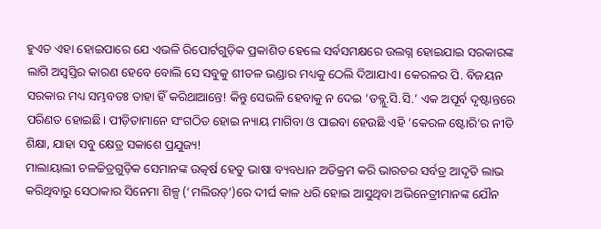ହୁଏତ ଏହା ହୋଇପାରେ ଯେ ଏଭଳି ରିପୋର୍ଟଗୁଡ଼ିକ ପ୍ରକାଶିତ ହେଲେ ସର୍ବସମକ୍ଷରେ ଉଲଗ୍ନ ହୋଇଯାଇ ସରକାରଙ୍କ ଲାଗି ଅସ୍ବସ୍ତିର କାରଣ ହେବେ ବୋଲି ସେ ସବୁକୁ ଶୀତଳ ଭଣ୍ଡାର ମଧ୍ୟକୁ ଠେଲି ଦିଆଯାଏ। କେରଳର ପି. ବିଜୟନ ସରକାର ମଧ୍ୟ ସମ୍ଭବତଃ ତାହା ହିଁ କରିଥାଆନ୍ତେ! କିନ୍ତୁ ସେଭଳି ହେବାକୁ ନ ଦେଇ ‘ଡବ୍ଲୁ.ସି.ସି.’ ଏକ ଅପୂର୍ବ ଦୃଷ୍ଟାନ୍ତରେ ପରିଣତ ହୋଇଛି। ପୀଡ଼ିତାମାନେ ସଂଗଠିତ ହୋଇ ନ୍ୟାୟ ମାଗିବା ଓ ପାଇବା ହେଉଛି ଏହି ‘କେରଳ ଷ୍ଟୋରି’ର ନୀତି ଶିକ୍ଷା, ଯାହା ସବୁ କ୍ଷେତ୍ର ସକାଶେ ପ୍ରଯୁଜ୍ୟ!
ମାଲାୟାଲୀ ଚଳଚ୍ଚିତ୍ରଗୁଡ଼ିକ ସେମାନଙ୍କ ଉତ୍କର୍ଷ ହେତୁ ଭାଷା ବ୍ୟବଧାନ ଅତିକ୍ରମ କରି ଭାରତର ସର୍ବତ୍ର ଆଦୃତି ଲାଭ କରିଥିବାରୁ ସେଠାକାର ସିନେମା ଶିଳ୍ପ (‘ମଲିଉଡ୍’)ରେ ଦୀର୍ଘ କାଳ ଧରି ହୋଇ ଆସୁଥିବା ଅଭିନେତ୍ରୀମାନଙ୍କ ଯୌନ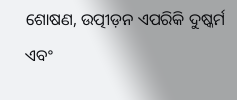ଶୋଷଣ, ଉତ୍ପୀଡ଼ନ ଏପରିକି ଦୁଷ୍କର୍ମ ଏବଂ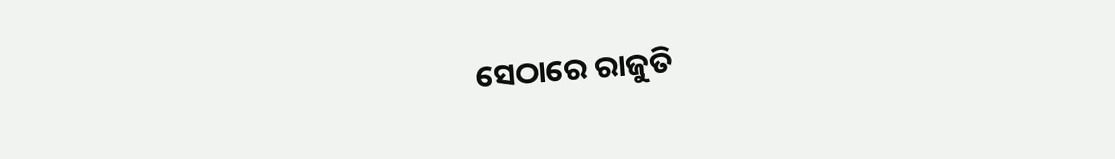ସେଠାରେ ରାଜୁତି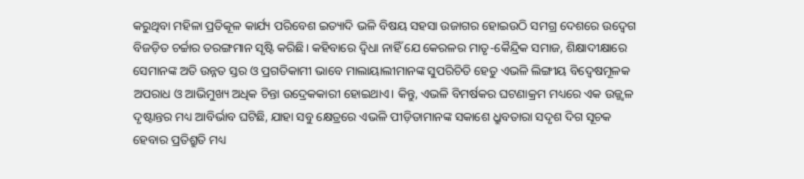କରୁଥିବା ମହିଳା ପ୍ରତିକୂଳ କାର୍ଯ୍ୟ ପରିବେଶ ଇତ୍ୟାଦି ଭଳି ବିଷୟ ସହସା ଉଜାଗର ହୋଇଉଠି ସମଗ୍ର ଦେଶରେ ଉଦ୍ବେଗ ବିଜଡ଼ିତ ଚର୍ଚ୍ଚାର ତରଙ୍ଗମାନ ସୃଷ୍ଟି କରିଛି। କହିବାରେ ଦ୍ବିଧା ନାହିଁ ଯେ କେରଳର ମାତୃ-କୈନ୍ଦ୍ରିକ ସମାଜ, ଶିକ୍ଷାଦୀକ୍ଷାରେ ସେମାନଙ୍କ ଅତି ଉନ୍ନତ ସ୍ତର ଓ ପ୍ରଗତିକାମୀ ଭାବେ ମାଲାୟାଲୀମାନଙ୍କ ସୁପରିଚିତି ହେତୁ ଏଭଳି ଲିଙ୍ଗୀୟ ବିଦ୍ବେଷମୂଳକ ଅପରାଧ ଓ ଆଭିମୁଖ୍ୟ ଅଧିକ ଚିନ୍ତା ଉଦ୍ରେକକାରୀ ହୋଇଥାଏ। କିନ୍ତୁ, ଏଭଳି ବିମର୍ଷକର ଘଟଣାକ୍ରମ ମଧ୍ୟରେ ଏକ ଉଜ୍ଜ୍ବଳ ଦୃଷ୍ଟାନ୍ତର ମଧ୍ୟ ଆବିର୍ଭାବ ଘଟିଛି, ଯାହା ସବୁ କ୍ଷେତ୍ରରେ ଏଭଳି ପୀଡ଼ିତାମାନଙ୍କ ସକାଶେ ଧ୍ରୁବତାରା ସଦୃଶ ଦିଗ ସୂଚକ ହେବାର ପ୍ରତିଶ୍ରୁତି ମଧ୍ୟ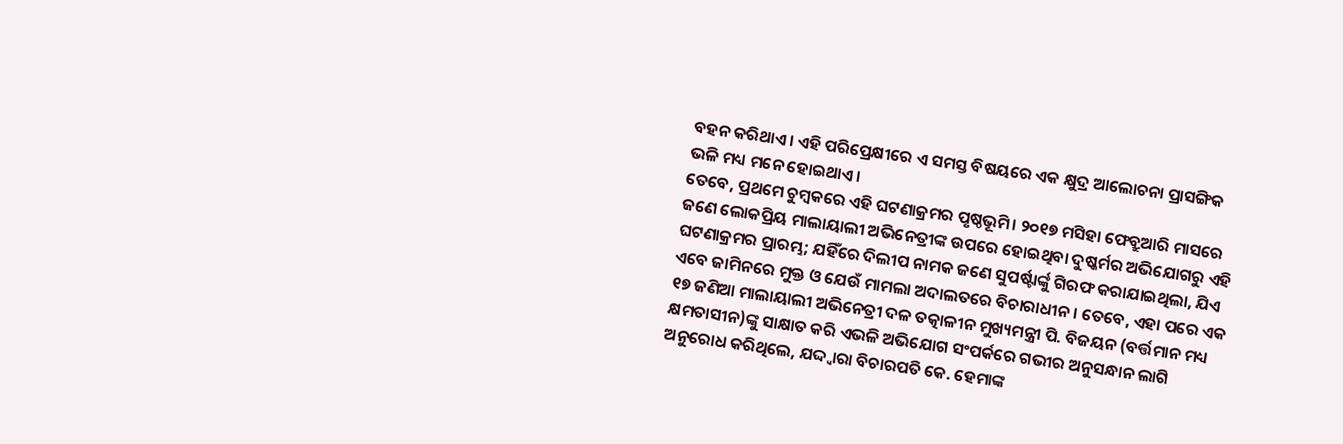ବହନ କରିଥାଏ। ଏହି ପରିପ୍ରେକ୍ଷୀରେ ଏ ସମସ୍ତ ବିଷୟରେ ଏକ କ୍ଷୁଦ୍ର ଆଲୋଚନା ପ୍ରାସଙ୍ଗିକ ଭଳି ମଧ୍ୟ ମନେ ହୋଇଥାଏ।
ତେବେ, ପ୍ରଥମେ ଚୁମ୍ବକରେ ଏହି ଘଟଣାକ୍ରମର ପୃଷ୍ଠଭୂମି। ୨୦୧୭ ମସିହା ଫେବ୍ରୁଆରି ମାସରେ ଜଣେ ଲୋକପ୍ରିୟ ମାଲାୟାଲୀ ଅଭିନେତ୍ରୀଙ୍କ ଉପରେ ହୋଇଥିବା ଦୁଷ୍କର୍ମର ଅଭିଯୋଗରୁ ଏହି ଘଟଣାକ୍ରମର ପ୍ରାରମ୍ଭ; ଯହିଁରେ ଦିଲୀପ ନାମକ ଜଣେ ସୁପର୍ଷ୍ଟାର୍ଙ୍କୁ ଗିରଫ କରାଯାଇଥିଲା, ଯିଏ ଏବେ ଜାମିନରେ ମୁକ୍ତ ଓ ଯେଉଁ ମାମଲା ଅଦାଲତରେ ବିଚାରାଧୀନ। ତେବେ, ଏହା ପରେ ଏକ ୧୭ ଜଣିଆ ମାଲାୟାଲୀ ଅଭିନେତ୍ରୀ ଦଳ ତତ୍କାଳୀନ ମୁଖ୍ୟମନ୍ତ୍ରୀ ପି. ବିଜୟନ (ବର୍ତ୍ତମାନ ମଧ୍ୟ କ୍ଷମତାସୀନ)ଙ୍କୁ ସାକ୍ଷାତ କରି ଏଭଳି ଅଭିଯୋଗ ସଂପର୍କରେ ଗଭୀର ଅନୁସନ୍ଧାନ ଲାଗି ଅନୁରୋଧ କରିଥିଲେ, ଯଦ୍ଦ୍ବାରା ବିଚାରପତି କେ. ହେମାଙ୍କ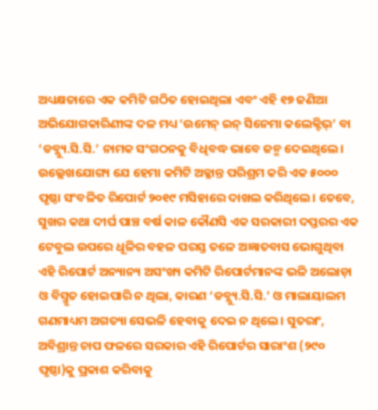ଅଧ୍ୟକ୍ଷତାରେ ଏକ କମିଟି ଗଠିତ ହୋଇଥିଲା ଏବଂ ଏହି ୧୭ ଜଣିଆ ଅଭିଯୋଗକାରିଣୀଙ୍କ ଦଳ ମଧ୍ୟ ‘ଉମେନ୍ ଇନ୍ ସିନେମା କଲେକ୍ଟିଭ୍’ ବା ‘ଡବ୍ଲ୍ୟୁ.ସି.ସି.’ ନାମକ ସଂଗଠନକୁ ବିଧିବଦ୍ଧ ଭାବେ ଜନ୍ମ ଦେଇଥିଲେ। ଉଲ୍ଲେଖଯୋଗ୍ୟ ଯେ ହେମା କମିଟି ଅକ୍ଳାନ୍ତ ପରିଶ୍ରମ କରି ଏକ ୫୦୦୦ ପୃଷ୍ଠା ସଂବଳିତ ରିପୋର୍ଟ ୨୦୧୯ ମସିହାରେ ଦାଖଲ କରିଥିଲେ। ତେବେ, ସୁଖର କଥା ଦୀର୍ଘ ପାଞ୍ଚ ବର୍ଷ କାଳ କୌଣସି ଏକ ସରକାରୀ ଦପ୍ତରର ଏକ ଟେବୁଲ ଉପରେ ଧୂଳିର ବହଳ ପରସ୍ତ ତଳେ ଅଜ୍ଞାତବାସ ଭୋଗୁଥିବା ଏହି ରିପୋର୍ଟ ଅନ୍ୟାନ୍ୟ ଅସଂଖ୍ୟ କମିଟି ରିପୋର୍ଟମାନଙ୍କ ଭଳି ଅଲୋଡ଼ା ଓ ବିସ୍ମୃତ ହୋଇପାରି ନ ଥିଲା, କାରଣ ‘ଡବ୍ଲ୍ୟୁ.ସି.ସି.’ ଓ ମାଲାୟାଲମ ଗଣମାଧ୍ୟମ ଅଗତ୍ୟା ସେଭଳି ହେବାକୁ ଦେଇ ନ ଥିଲେ। ସୁତରାଂ, ଅବିଶ୍ରାନ୍ତ ଚାପ ଫଳରେ ସରକାର ଏହି ରିପୋର୍ଟର ସାରାଂଶ (୨୯୦ ପୃଷ୍ଠା)କୁ ପ୍ରକାଶ କରିବାକୁ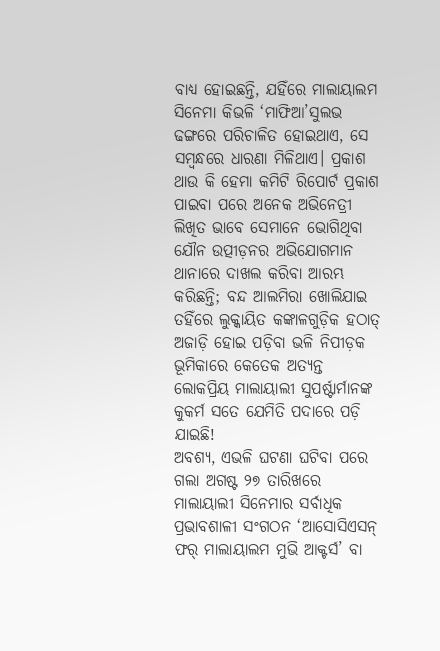ବାଧ୍ୟ ହୋଇଛନ୍ତି, ଯହିଁରେ ମାଲାୟାଲମ ସିନେମା କିଭଳି ‘ମାଫିଆ’ସୁଲଭ ଢଙ୍ଗରେ ପରିଚାଳିତ ହୋଇଥାଏ, ସେ ସମ୍ବନ୍ଧରେ ଧାରଣା ମିଳିଥାଏ। ପ୍ରକାଶ ଥାଉ କି ହେମା କମିଟି ରିପୋର୍ଟ ପ୍ରକାଶ ପାଇବା ପରେ ଅନେକ ଅଭିନେତ୍ରୀ ଲିଖିତ ଭାବେ ସେମାନେ ଭୋଗିଥିବା ଯୌନ ଉତ୍ପୀଡ଼ନର ଅଭିଯୋଗମାନ ଥାନାରେ ଦାଖଲ କରିବା ଆରମ୍ଭ କରିଛନ୍ତି; ବନ୍ଦ ଆଲମିରା ଖୋଲିଯାଇ ତହିଁରେ ଲୁକ୍କାୟିତ କଙ୍କାଳଗୁଡ଼ିକ ହଠାତ୍ ଅଜାଡ଼ି ହୋଇ ପଡ଼ିବା ଭଳି ନିପୀଡ଼କ ଭୂମିକାରେ କେତେକ ଅତ୍ୟନ୍ତ ଲୋକପ୍ରିୟ ମାଲାୟାଲୀ ସୁପର୍ଷ୍ଟାର୍ମାନଙ୍କ କୁକର୍ମ ସତେ ଯେମିତି ପଦାରେ ପଡ଼ି ଯାଇଛି!
ଅବଶ୍ୟ, ଏଭଳି ଘଟଣା ଘଟିବା ପରେ ଗଲା ଅଗଷ୍ଟ ୨୭ ତାରିଖରେ ମାଲାୟାଲୀ ସିନେମାର ସର୍ବାଧିକ ପ୍ରଭାବଶାଳୀ ସଂଗଠନ ‘ଆସୋସିଏସନ୍ ଫର୍ ମାଲାୟାଲମ ମୁଭି ଆକ୍ଟର୍ସ’ ବା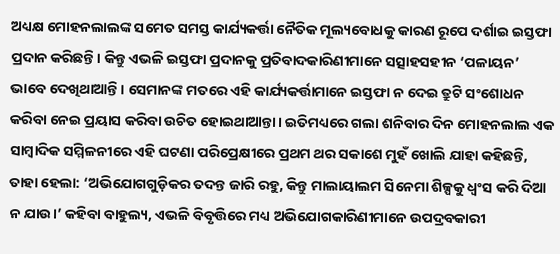ଅଧ୍ୟକ୍ଷ ମୋହନଲାଲଙ୍କ ସମେତ ସମସ୍ତ କାର୍ଯ୍ୟକର୍ତ୍ତା ନୈତିକ ମୂଲ୍ୟବୋଧକୁ କାରଣ ରୂପେ ଦର୍ଶାଇ ଇସ୍ତଫା ପ୍ରଦାନ କରିଛନ୍ତି। କିନ୍ତୁ ଏଭଳି ଇସ୍ତଫା ପ୍ରଦାନକୁ ପ୍ରତିବାଦକାରିଣୀମାନେ ସତ୍ସାହସହୀନ ‘ପଳାୟନ’ ଭାବେ ଦେଖିଥାଆନ୍ତି। ସେମାନଙ୍କ ମତରେ ଏହି କାର୍ଯ୍ୟକର୍ତ୍ତାମାନେ ଇସ୍ତଫା ନ ଦେଇ ତ୍ରୁଟି ସଂଶୋଧନ କରିବା ନେଇ ପ୍ରୟାସ କରିବା ଉଚିତ ହୋଇଥାଆନ୍ତା। ଇତିମଧ୍ୟରେ ଗଲା ଶନିବାର ଦିନ ମୋହନଲାଲ ଏକ ସାମ୍ବାଦିକ ସମ୍ମିଳନୀରେ ଏହି ଘଟଣା ପରିପ୍ରେକ୍ଷୀରେ ପ୍ରଥମ ଥର ସକାଶେ ମୁହଁ ଖୋଲି ଯାହା କହିଛନ୍ତି, ତାହା ହେଲା: ‘ଅଭିଯୋଗଗୁଡ଼ିକର ତଦନ୍ତ ଜାରି ରହୁ, କିନ୍ତୁ ମାଲାୟାଲମ ସିନେମା ଶିଳ୍ପକୁ ଧ୍ବଂସ କରି ଦିଆ ନ ଯାଉ।’ କହିବା ବାହୁଲ୍ୟ, ଏଭଳି ବିବୃତ୍ତିରେ ମଧ୍ୟ ଅଭିଯୋଗକାରିଣୀମାନେ ଉପଦ୍ରବକାରୀ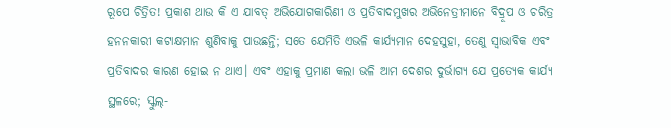ରୂପେ ଚିତ୍ରିତ! ପ୍ରକାଶ ଥାଉ କି ଏ ଯାବତ୍ ଅଭିଯୋଗକାରିଣୀ ଓ ପ୍ରତିବାଦମୁଖର ଅଭିନେତ୍ରୀମାନେ ବିଦ୍ରୂପ ଓ ଚରିତ୍ର ହନନକାରୀ କଟାକ୍ଷମାନ ଶୁଣିବାକୁ ପାଉଛନ୍ତି; ସତେ ଯେମିତି ଏଭଳି କାର୍ଯ୍ୟମାନ ଦେହସୁହା, ତେଣୁ ସ୍ବାଭାବିକ ଏବଂ ପ୍ରତିବାଦର କାରଣ ହୋଇ ନ ଥାଏ। ଏବଂ ଏହାକୁ ପ୍ରମାଣ କଲା ଭଳି ଆମ ଦେଶର ଦୁର୍ଭାଗ୍ୟ ଯେ ପ୍ରତ୍ୟେକ କାର୍ଯ୍ୟ ସ୍ଥଳରେ; ସ୍କୁଲ୍-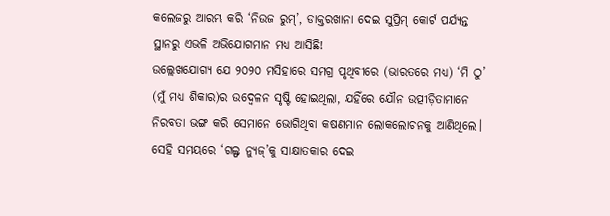କଲେଜରୁ ଆରମ୍ଭ କରି ‘ନିଉଜ ରୁମ୍’, ଡାକ୍ତରଖାନା ଦେଇ ସୁପ୍ରିମ୍ କୋର୍ଟ ପର୍ଯ୍ୟନ୍ତ ସ୍ଥାନରୁ ଏଭଳି ଅଭିଯୋଗମାନ ମଧ୍ୟ ଆସିଛି!
ଉଲ୍ଲେଖଯୋଗ୍ୟ ଯେ ୨୦୨୦ ମସିହାରେ ସମଗ୍ର ପୃଥିବୀରେ (ଭାରତରେ ମଧ୍ୟ) ‘ମି ଠୁ’ (ମୁଁ ମଧ୍ୟ ଶିକାର)ର ଉଦ୍ବେଳନ ସୃଷ୍ଟି ହୋଇଥିଲା, ଯହିଁରେ ଯୌନ ଉତ୍ପୀଡ଼ିତାମାନେ ନିରବତା ଭଙ୍ଗ କରି ସେମାନେ ଭୋଗିଥିବା କଷଣମାନ ଲୋକଲୋଚନକୁ ଆଣିଥିଲେ। ସେହି ସମୟରେ ‘ଗଲ୍ଫ ନ୍ୟୁଜ୍’କୁ ସାକ୍ଷାତକାର ଦେଇ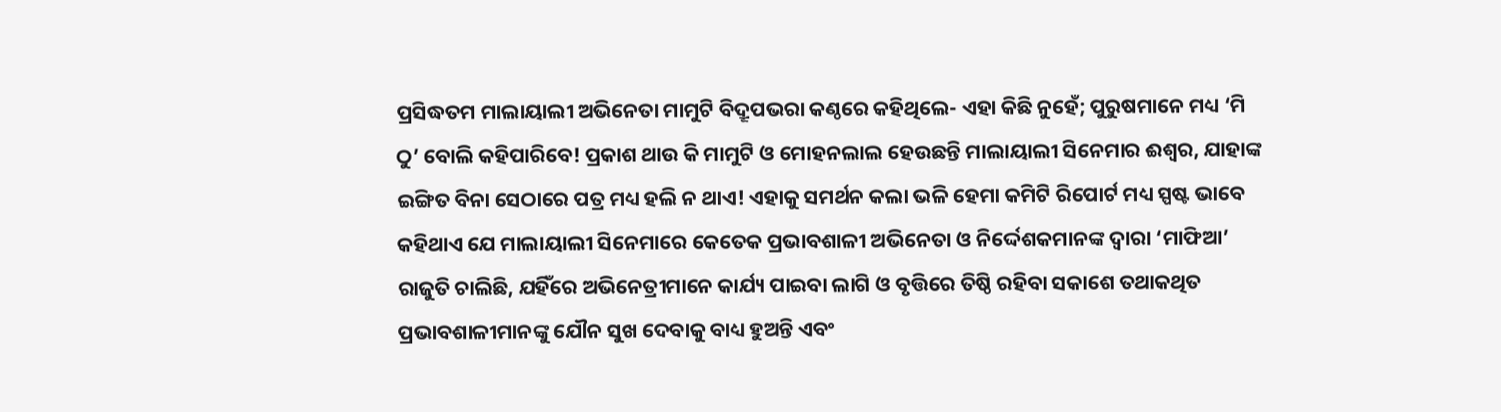ପ୍ରସିଦ୍ଧତମ ମାଲାୟାଲୀ ଅଭିନେତା ମାମୁଟି ବିଦ୍ରୂପଭରା କଣ୍ଠରେ କହିଥିଲେ- ଏହା କିଛି ନୁହେଁ; ପୁରୁଷମାନେ ମଧ୍ୟ ‘ମି ଠୁ’ ବୋଲି କହିପାରିବେ! ପ୍ରକାଶ ଥାଉ କି ମାମୁଟି ଓ ମୋହନଲାଲ ହେଉଛନ୍ତି ମାଲାୟାଲୀ ସିନେମାର ଈଶ୍ବର, ଯାହାଙ୍କ ଇଙ୍ଗିତ ବିନା ସେଠାରେ ପତ୍ର ମଧ୍ୟ ହଲି ନ ଥାଏ! ଏହାକୁ ସମର୍ଥନ କଲା ଭଳି ହେମା କମିଟି ରିପୋର୍ଟ ମଧ୍ୟ ସ୍ପଷ୍ଟ ଭାବେ କହିଥାଏ ଯେ ମାଲାୟାଲୀ ସିନେମାରେ କେତେକ ପ୍ରଭାବଶାଳୀ ଅଭିନେତା ଓ ନିର୍ଦ୍ଦେଶକମାନଙ୍କ ଦ୍ବାରା ‘ମାଫିଆ’ ରାଜୁତି ଚାଲିଛି, ଯହିଁରେ ଅଭିନେତ୍ରୀମାନେ କାର୍ଯ୍ୟ ପାଇବା ଲାଗି ଓ ବୃତ୍ତିରେ ତିଷ୍ଠି ରହିବା ସକାଶେ ତଥାକଥିତ ପ୍ରଭାବଶାଳୀମାନଙ୍କୁ ଯୌନ ସୁଖ ଦେବାକୁ ବାଧ୍ୟ ହୁଅନ୍ତି ଏବଂ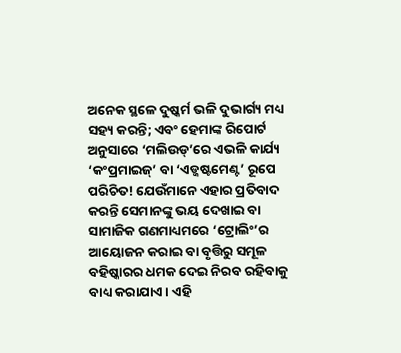ଅନେକ ସ୍ଥଳେ ଦୁଷ୍କର୍ମ ଭଳି ଦୁଭାର୍ଗ୍ୟ ମଧ୍ୟ ସହ୍ୟ କରନ୍ତି; ଏବଂ ହେମାଙ୍କ ରିପୋର୍ଟ ଅନୁସାରେ ‘ମଲିଉଡ୍’ରେ ଏଭଳି କାର୍ଯ୍ୟ ‘କଂପ୍ରମାଇଜ୍’ ବା ‘ଏଡ୍ଜଷ୍ଟମେଣ୍ଟ’ ରୂପେ ପରିଚିତ! ଯେଉଁମାନେ ଏହାର ପ୍ରତିବାଦ କରନ୍ତି ସେମାନଙ୍କୁ ଭୟ ଦେଖାଇ ବା ସାମାଜିକ ଗଣମାଧ୍ୟମରେ ‘ଟ୍ରୋଲିଂ’ର ଆୟୋଜନ କରାଇ ବା ବୃତ୍ତିରୁ ସମୂଳ ବହିଷ୍କାରର ଧମକ ଦେଇ ନିରବ ରହିବାକୁ ବାଧ୍ୟ କରାଯାଏ। ଏହି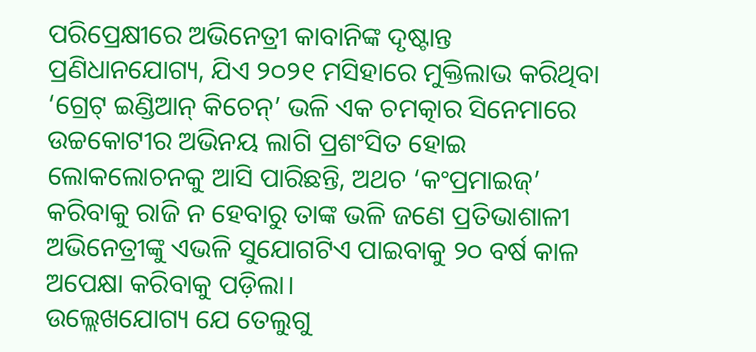ପରିପ୍ରେକ୍ଷୀରେ ଅଭିନେତ୍ରୀ କାବାନିଙ୍କ ଦୃଷ୍ଟାନ୍ତ ପ୍ରଣିଧାନଯୋଗ୍ୟ, ଯିଏ ୨୦୨୧ ମସିହାରେ ମୁକ୍ତିଲାଭ କରିଥିବା ‘ଗ୍ରେଟ୍ ଇଣ୍ଡିଆନ୍ କିଚେନ୍’ ଭଳି ଏକ ଚମତ୍କାର ସିନେମାରେ ଉଚ୍ଚକୋଟୀର ଅଭିନୟ ଲାଗି ପ୍ରଶଂସିତ ହୋଇ ଲୋକଲୋଚନକୁ ଆସି ପାରିଛନ୍ତି, ଅଥଚ ‘କଂପ୍ରମାଇଜ୍’ କରିବାକୁ ରାଜି ନ ହେବାରୁ ତାଙ୍କ ଭଳି ଜଣେ ପ୍ରତିଭାଶାଳୀ ଅଭିନେତ୍ରୀଙ୍କୁ ଏଭଳି ସୁଯୋଗଟିଏ ପାଇବାକୁ ୨୦ ବର୍ଷ କାଳ ଅପେକ୍ଷା କରିବାକୁ ପଡ଼ିଲା।
ଉଲ୍ଲେଖଯୋଗ୍ୟ ଯେ ତେଲୁଗୁ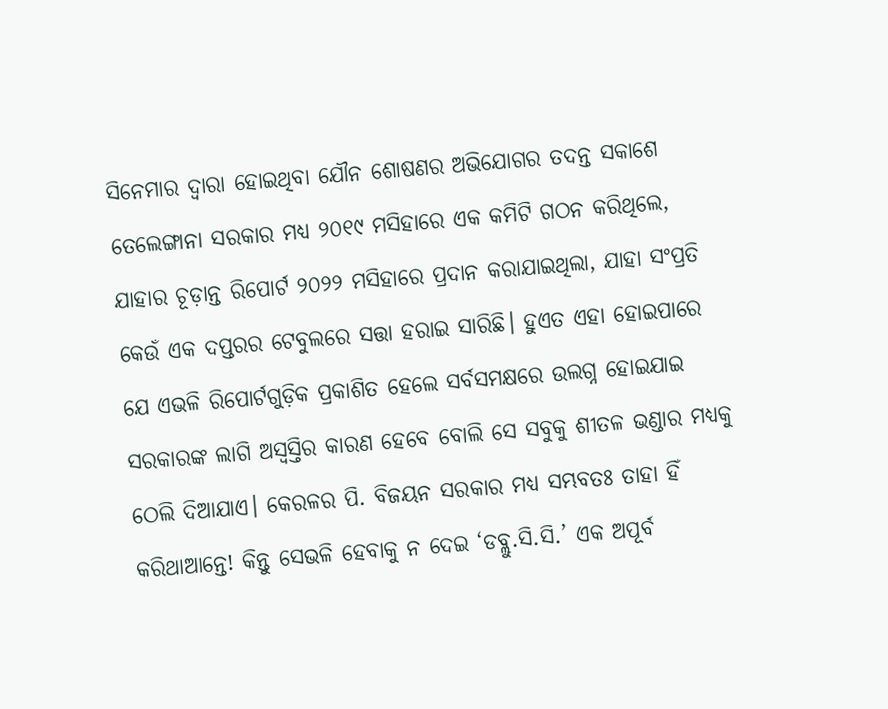ସିନେମାର ଦ୍ବାରା ହୋଇଥିବା ଯୌନ ଶୋଷଣର ଅଭିଯୋଗର ତଦନ୍ତ ସକାଶେ ତେଲେଙ୍ଗାନା ସରକାର ମଧ୍ୟ ୨୦୧୯ ମସିହାରେ ଏକ କମିଟି ଗଠନ କରିଥିଲେ, ଯାହାର ଚୂଡ଼ାନ୍ତ ରିପୋର୍ଟ ୨୦୨୨ ମସିହାରେ ପ୍ରଦାନ କରାଯାଇଥିଲା, ଯାହା ସଂପ୍ରତି କେଉଁ ଏକ ଦପ୍ତରର ଟେବୁଲରେ ସତ୍ତା ହରାଇ ସାରିଛି। ହୁଏତ ଏହା ହୋଇପାରେ ଯେ ଏଭଳି ରିପୋର୍ଟଗୁଡ଼ିକ ପ୍ରକାଶିତ ହେଲେ ସର୍ବସମକ୍ଷରେ ଉଲଗ୍ନ ହୋଇଯାଇ ସରକାରଙ୍କ ଲାଗି ଅସ୍ବସ୍ତିର କାରଣ ହେବେ ବୋଲି ସେ ସବୁକୁ ଶୀତଳ ଭଣ୍ଡାର ମଧ୍ୟକୁ ଠେଲି ଦିଆଯାଏ। କେରଳର ପି. ବିଜୟନ ସରକାର ମଧ୍ୟ ସମ୍ଭବତଃ ତାହା ହିଁ କରିଥାଆନ୍ତେ! କିନ୍ତୁ ସେଭଳି ହେବାକୁ ନ ଦେଇ ‘ଡବ୍ଲୁ.ସି.ସି.’ ଏକ ଅପୂର୍ବ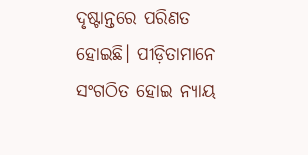ଦୃଷ୍ଟାନ୍ତରେ ପରିଣତ ହୋଇଛି। ପୀଡ଼ିତାମାନେ ସଂଗଠିତ ହୋଇ ନ୍ୟାୟ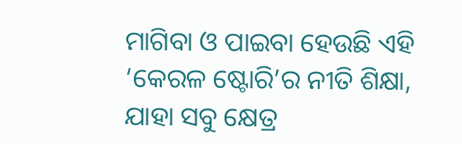ମାଗିବା ଓ ପାଇବା ହେଉଛି ଏହି ‘କେରଳ ଷ୍ଟୋରି’ର ନୀତି ଶିକ୍ଷା, ଯାହା ସବୁ କ୍ଷେତ୍ର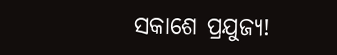ସକାଶେ ପ୍ରଯୁଜ୍ୟ!